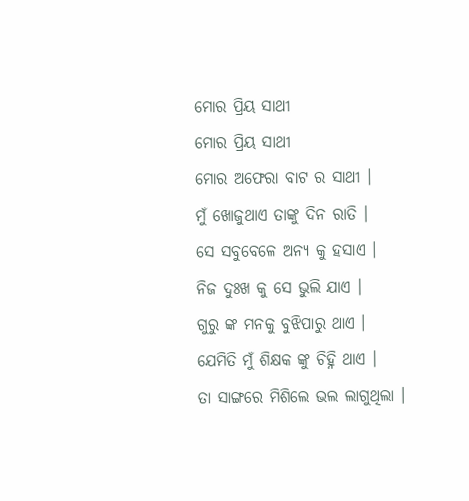ମୋର ପ୍ରିୟ ସାଥୀ
ମୋର ପ୍ରିୟ ସାଥୀ
ମୋର ଅଫେରା ବାଟ ର ସାଥୀ ।
ମୁଁ ଖୋଜୁଥାଏ ତାଙ୍କୁ ଦିନ ରାତି ।
ସେ ସବୁବେଳେ ଅନ୍ୟ କୁ ହସାଏ ।
ନିଜ ଦୁଃଖ କୁ ସେ ଭୁଲି ଯାଏ ।
ଗୁରୁ ଙ୍କ ମନକୁ ବୁଝିପାରୁ ଥାଏ ।
ଯେମିତି ମୁଁ ଶିକ୍ଷକ ଙ୍କୁ ଚିହ୍ନି ଥାଏ ।
ତା ସାଙ୍ଗରେ ମିଶିଲେ ଭଲ ଲାଗୁଥିଲା ।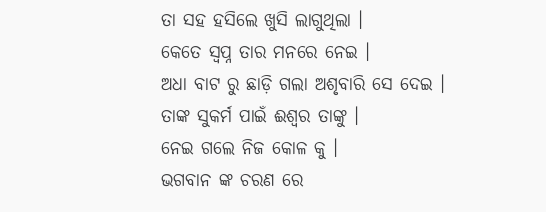ତା ସହ ହସିଲେ ଖୁସି ଲାଗୁଥିଲା ।
କେତେ ସ୍ବପ୍ନ ତାର ମନରେ ନେଇ ।
ଅଧା ବାଟ ରୁ ଛାଡ଼ି ଗଲା ଅଶୃବାରି ସେ ଦେଇ ।
ତାଙ୍କ ସୁକର୍ମ ପାଇଁ ଈଶ୍ୱର ତାଙ୍କୁ ।
ନେଇ ଗଲେ ନିଜ କୋଳ କୁ ।
ଭଗବାନ ଙ୍କ ଚରଣ ରେ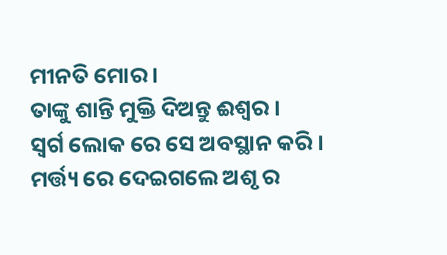ମୀନତି ମୋର ।
ତାଙ୍କୁ ଶାନ୍ତି ମୁକ୍ତି ଦିଅନ୍ତୁ ଈଶ୍ୱର ।
ସ୍ଵର୍ଗ ଲୋକ ରେ ସେ ଅବସ୍ଥାନ କରି ।
ମର୍ତ୍ତ୍ୟ ରେ ଦେଇଗଲେ ଅଶୃ ର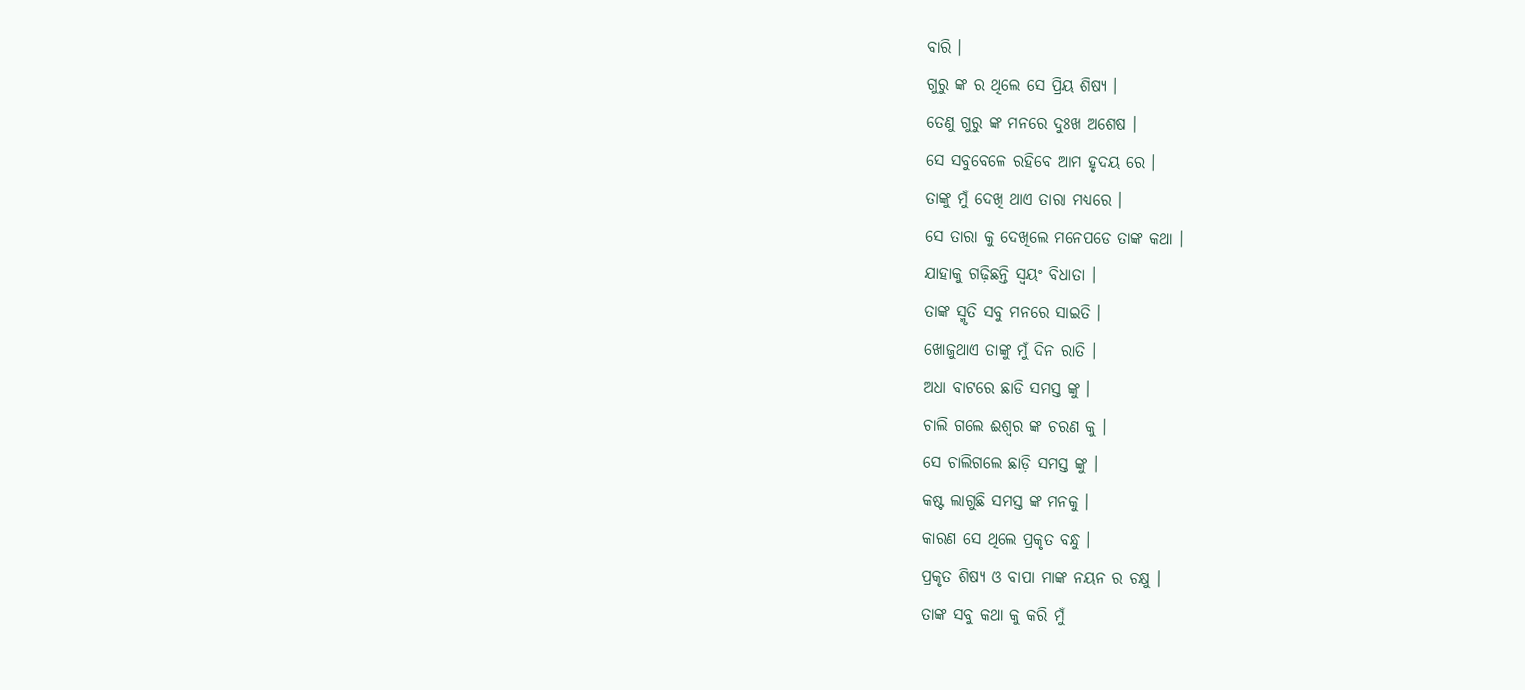ବାରି ।
ଗୁରୁ ଙ୍କ ର ଥିଲେ ସେ ପ୍ରିୟ ଶିଷ୍ୟ ।
ତେଣୁ ଗୁରୁ ଙ୍କ ମନରେ ଦୁଃଖ ଅଶେଷ ।
ସେ ସବୁବେଳେ ରହିବେ ଆମ ହୃଦୟ ରେ ।
ତାଙ୍କୁ ମୁଁ ଦେଖି ଥାଏ ତାରା ମଧ୍ୟରେ ।
ସେ ତାରା କୁ ଦେଖିଲେ ମନେପଡେ ତାଙ୍କ କଥା ।
ଯାହାକୁ ଗଢ଼ିଛନ୍ତି ସ୍ବୟଂ ବିଧାତା ।
ତାଙ୍କ ସ୍ମୃତି ସବୁ ମନରେ ସାଇତି ।
ଖୋଜୁଥାଏ ତାଙ୍କୁ ମୁଁ ଦିନ ରାତି ।
ଅଧା ବାଟରେ ଛାଡି ସମସ୍ତ ଙ୍କୁ ।
ଚାଲି ଗଲେ ଈଶ୍ୱର ଙ୍କ ଚରଣ କୁ ।
ସେ ଚାଲିଗଲେ ଛାଡ଼ି ସମସ୍ତ ଙ୍କୁ ।
କଷ୍ଟ ଲାଗୁଛି ସମସ୍ତ ଙ୍କ ମନକୁ ।
କାରଣ ସେ ଥିଲେ ପ୍ରକୃତ ବନ୍ଧୁ ।
ପ୍ରକୃତ ଶିଷ୍ୟ ଓ ବାପା ମାଙ୍କ ନୟନ ର ଚକ୍ଷୁ ।
ତାଙ୍କ ସବୁ କଥା କୁ କରି ମୁଁ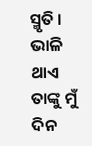ସ୍ମୃତି ।
ଭାଳି ଥାଏ ତାଙ୍କୁ ମୁଁ ଦିନ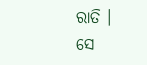ରାତି ।
ସେ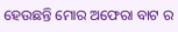ହେଉଛନ୍ତି ମୋର ଅଫେରା ବାଟ ର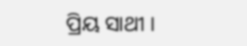ପ୍ରିୟ ସାଥୀ ।